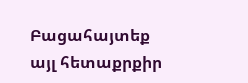Բացահայտեք այլ հետաքրքիր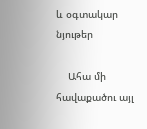և օգտակար նյութեր

    Ահա մի հավաքածու այլ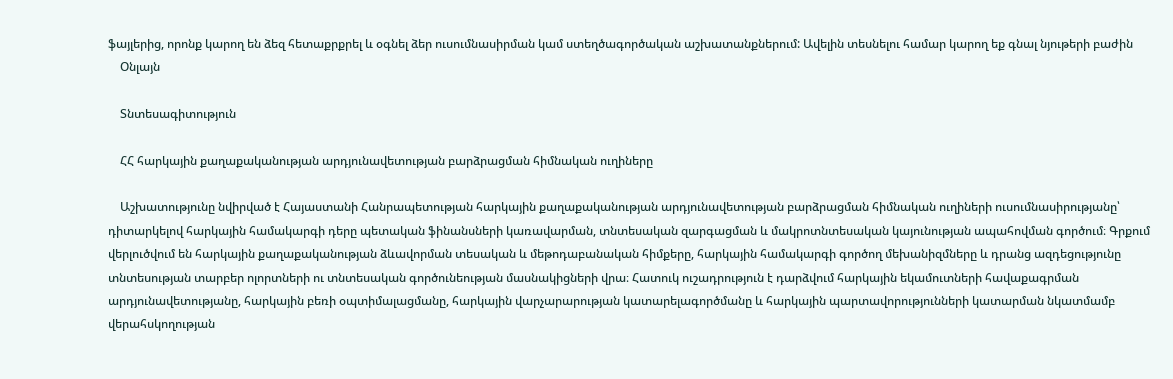ֆայլերից, որոնք կարող են ձեզ հետաքրքրել և օգնել ձեր ուսումնասիրման կամ ստեղծագործական աշխատանքներում: Ավելին տեսնելու համար կարող եք գնալ նյութերի բաժին
    Օնլայն

    Տնտեսագիտություն

    ՀՀ հարկային քաղաքականության արդյունավետության բարձրացման հիմնական ուղիները

    Աշխատությունը նվիրված է Հայաստանի Հանրապետության հարկային քաղաքականության արդյունավետության բարձրացման հիմնական ուղիների ուսումնասիրությանը՝ դիտարկելով հարկային համակարգի դերը պետական ֆինանսների կառավարման, տնտեսական զարգացման և մակրոտնտեսական կայունության ապահովման գործում։ Գրքում վերլուծվում են հարկային քաղաքականության ձևավորման տեսական և մեթոդաբանական հիմքերը, հարկային համակարգի գործող մեխանիզմները և դրանց ազդեցությունը տնտեսության տարբեր ոլորտների ու տնտեսական գործունեության մասնակիցների վրա։ Հատուկ ուշադրություն է դարձվում հարկային եկամուտների հավաքագրման արդյունավետությանը, հարկային բեռի օպտիմալացմանը, հարկային վարչարարության կատարելագործմանը և հարկային պարտավորությունների կատարման նկատմամբ վերահսկողության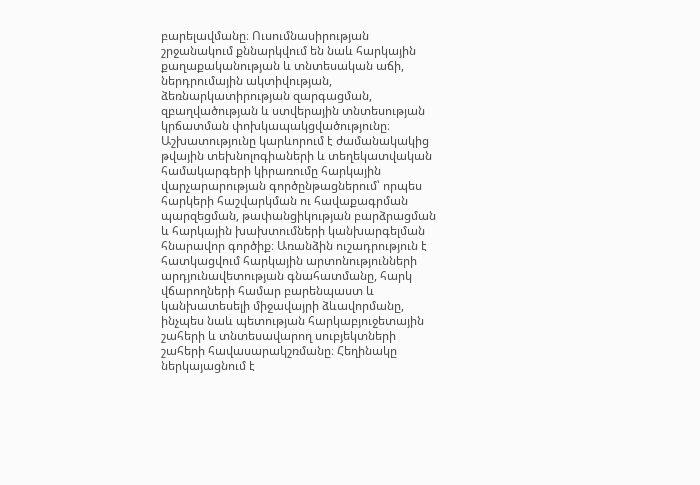բարելավմանը։ Ուսումնասիրության շրջանակում քննարկվում են նաև հարկային քաղաքականության և տնտեսական աճի, ներդրումային ակտիվության, ձեռնարկատիրության զարգացման, զբաղվածության և ստվերային տնտեսության կրճատման փոխկապակցվածությունը։ Աշխատությունը կարևորում է ժամանակակից թվային տեխնոլոգիաների և տեղեկատվական համակարգերի կիրառումը հարկային վարչարարության գործընթացներում՝ որպես հարկերի հաշվարկման ու հավաքագրման պարզեցման, թափանցիկության բարձրացման և հարկային խախտումների կանխարգելման հնարավոր գործիք։ Առանձին ուշադրություն է հատկացվում հարկային արտոնությունների արդյունավետության գնահատմանը, հարկ վճարողների համար բարենպաստ և կանխատեսելի միջավայրի ձևավորմանը, ինչպես նաև պետության հարկաբյուջետային շահերի և տնտեսավարող սուբյեկտների շահերի հավասարակշռմանը։ Հեղինակը ներկայացնում է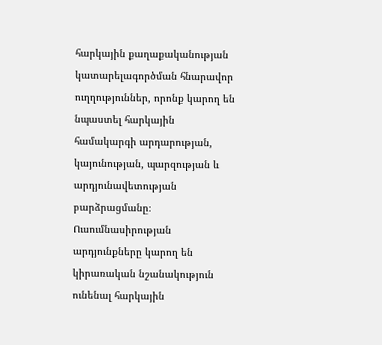հարկային քաղաքականության կատարելագործման հնարավոր ուղղություններ, որոնք կարող են նպաստել հարկային համակարգի արդարության, կայունության, պարզության և արդյունավետության բարձրացմանը։ Ուսումնասիրության արդյունքները կարող են կիրառական նշանակություն ունենալ հարկային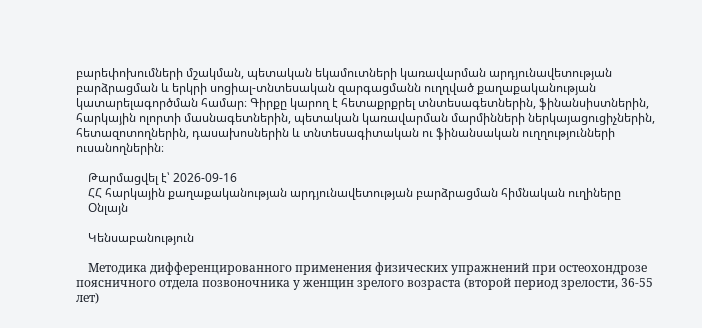բարեփոխումների մշակման, պետական եկամուտների կառավարման արդյունավետության բարձրացման և երկրի սոցիալ-տնտեսական զարգացմանն ուղղված քաղաքականության կատարելագործման համար։ Գիրքը կարող է հետաքրքրել տնտեսագետներին, ֆինանսիստներին, հարկային ոլորտի մասնագետներին, պետական կառավարման մարմինների ներկայացուցիչներին, հետազոտողներին, դասախոսներին և տնտեսագիտական ու ֆինանսական ուղղությունների ուսանողներին։

    Թարմացվել է՝ 2026-09-16
    ՀՀ հարկային քաղաքականության արդյունավետության բարձրացման հիմնական ուղիները
    Օնլայն

    Կենսաբանություն

    Методика дифференцированного применения физических упражнений при остеохондрозе поясничного отдела позвоночника у женщин зрелого возраста (второй период зрелости, 36-55 лет)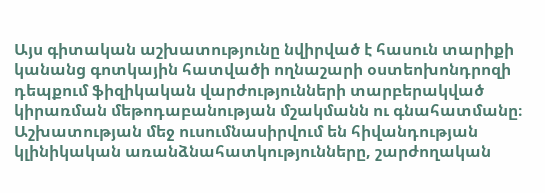Այս գիտական աշխատությունը նվիրված է հասուն տարիքի կանանց գոտկային հատվածի ողնաշարի օստեոխոնդրոզի դեպքում ֆիզիկական վարժությունների տարբերակված կիրառման մեթոդաբանության մշակմանն ու գնահատմանը։ Աշխատության մեջ ուսումնասիրվում են հիվանդության կլինիկական առանձնահատկությունները, շարժողական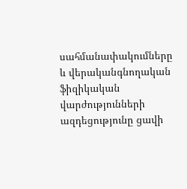սահմանափակումները և վերականգնողական ֆիզիկական վարժությունների ազդեցությունը ցավի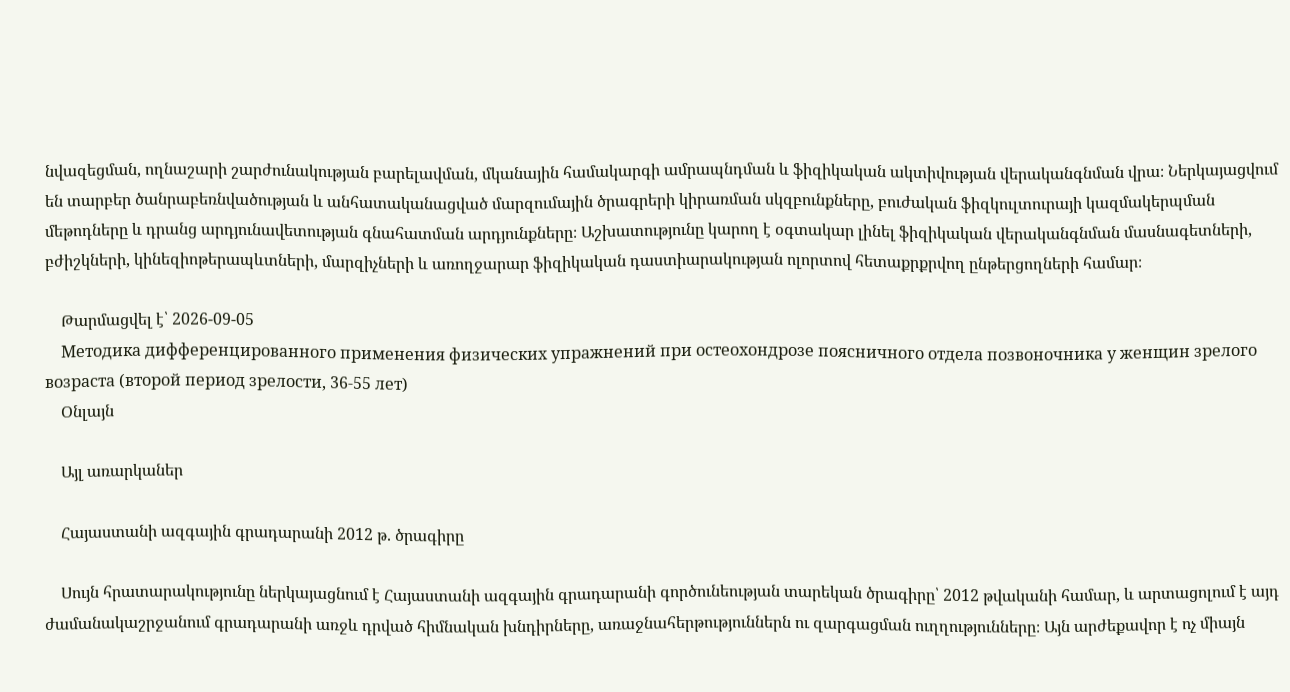նվազեցման, ողնաշարի շարժունակության բարելավման, մկանային համակարգի ամրապնդման և ֆիզիկական ակտիվության վերականգնման վրա։ Ներկայացվում են տարբեր ծանրաբեռնվածության և անհատականացված մարզումային ծրագրերի կիրառման սկզբունքները, բուժական ֆիզկուլտուրայի կազմակերպման մեթոդները և դրանց արդյունավետության գնահատման արդյունքները։ Աշխատությունը կարող է օգտակար լինել ֆիզիկական վերականգնման մասնագետների, բժիշկների, կինեզիոթերապևտների, մարզիչների և առողջարար ֆիզիկական դաստիարակության ոլորտով հետաքրքրվող ընթերցողների համար։

    Թարմացվել է՝ 2026-09-05
    Методика дифференцированного применения физических упражнений при остеохондрозе поясничного отдела позвоночника у женщин зрелого возраста (второй период зрелости, 36-55 лет)
    Օնլայն

    Այլ առարկաներ

    Հայաստանի ազգային գրադարանի 2012 թ. ծրագիրը

    Սույն հրատարակությունը ներկայացնում է Հայաստանի ազգային գրադարանի գործունեության տարեկան ծրագիրը՝ 2012 թվականի համար, և արտացոլում է այդ ժամանակաշրջանում գրադարանի առջև դրված հիմնական խնդիրները, առաջնահերթություններն ու զարգացման ուղղությունները։ Այն արժեքավոր է ոչ միայն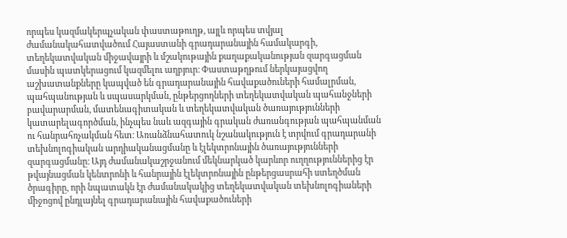որպես կազմակերպչական փաստաթուղթ, այլև որպես տվյալ ժամանակահատվածում Հայաստանի գրադարանային համակարգի, տեղեկատվական միջավայրի և մշակութային քաղաքականության զարգացման մասին պատկերացում կազմելու աղբյուր։ Փաստաթղթում ներկայացվող աշխատանքները կապված են գրադարանային հավաքածուների համալրման, պահպանության և սպասարկման, ընթերցողների տեղեկատվական պահանջների բավարարման, մատենագիտական և տեղեկատվական ծառայությունների կատարելագործման, ինչպես նաև ազգային գրական ժառանգության պահպանման ու հանրահռչակման հետ։ Առանձնահատուկ նշանակություն է տրվում գրադարանի տեխնոլոգիական արդիականացմանը և էլեկտրոնային ծառայությունների զարգացմանը։ Այդ ժամանակաշրջանում մեկնարկած կարևոր ուղղություններից էր թվայնացման կենտրոնի և հանրային էլեկտրոնային ընթերցասրահի ստեղծման ծրագիրը, որի նպատակն էր ժամանակակից տեղեկատվական տեխնոլոգիաների միջոցով ընդլայնել գրադարանային հավաքածուների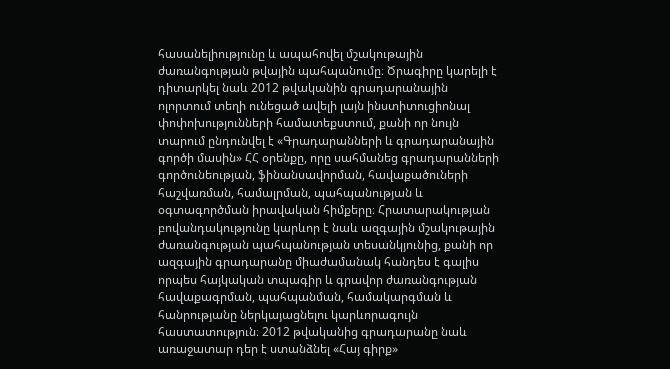հասանելիությունը և ապահովել մշակութային ժառանգության թվային պահպանումը։ Ծրագիրը կարելի է դիտարկել նաև 2012 թվականին գրադարանային ոլորտում տեղի ունեցած ավելի լայն ինստիտուցիոնալ փոփոխությունների համատեքստում, քանի որ նույն տարում ընդունվել է «Գրադարանների և գրադարանային գործի մասին» ՀՀ օրենքը, որը սահմանեց գրադարանների գործունեության, ֆինանսավորման, հավաքածուների հաշվառման, համալրման, պահպանության և օգտագործման իրավական հիմքերը։ Հրատարակության բովանդակությունը կարևոր է նաև ազգային մշակութային ժառանգության պահպանության տեսանկյունից, քանի որ ազգային գրադարանը միաժամանակ հանդես է գալիս որպես հայկական տպագիր և գրավոր ժառանգության հավաքագրման, պահպանման, համակարգման և հանրությանը ներկայացնելու կարևորագույն հաստատություն։ 2012 թվականից գրադարանը նաև առաջատար դեր է ստանձնել «Հայ գիրք»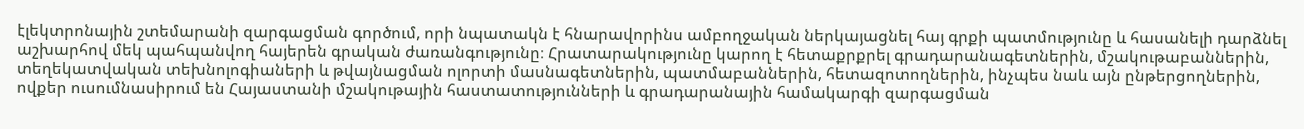էլեկտրոնային շտեմարանի զարգացման գործում, որի նպատակն է հնարավորինս ամբողջական ներկայացնել հայ գրքի պատմությունը և հասանելի դարձնել աշխարհով մեկ պահպանվող հայերեն գրական ժառանգությունը։ Հրատարակությունը կարող է հետաքրքրել գրադարանագետներին, մշակութաբաններին, տեղեկատվական տեխնոլոգիաների և թվայնացման ոլորտի մասնագետներին, պատմաբաններին, հետազոտողներին, ինչպես նաև այն ընթերցողներին, ովքեր ուսումնասիրում են Հայաստանի մշակութային հաստատությունների և գրադարանային համակարգի զարգացման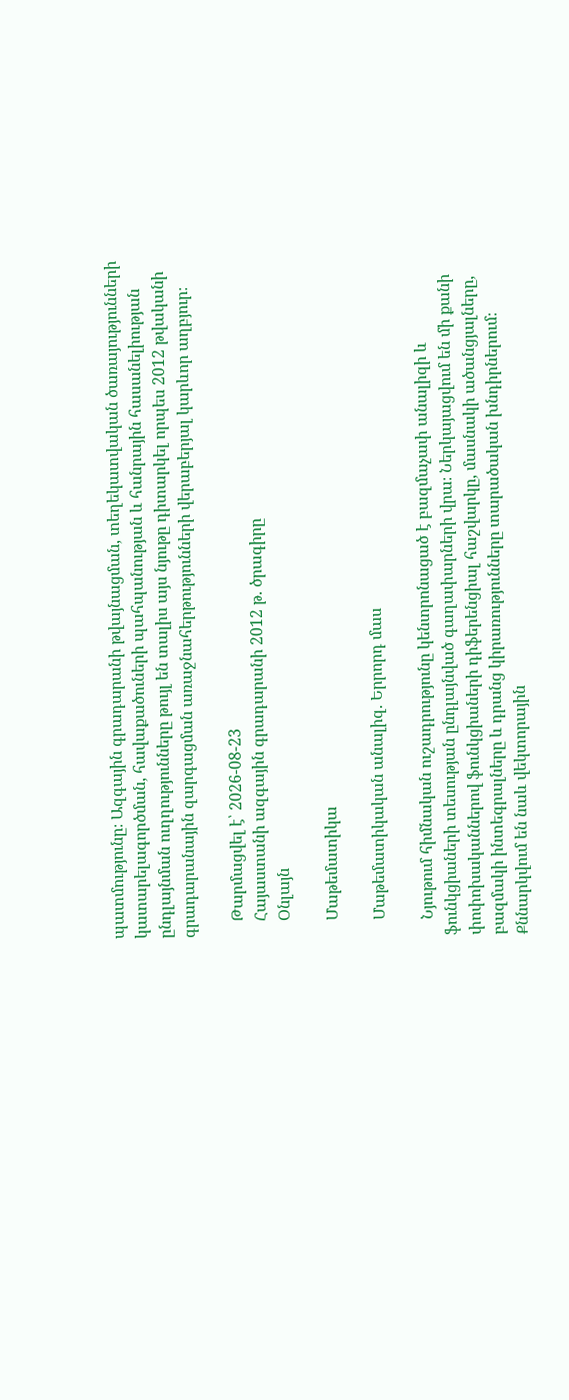պատմությունը։ Ազգային գրադարանի թվայնացման, տեղեկատվական ծառայությունների կատարելագործման, հավաքածուների պահպանության և հանրային հասանելիության ընդլայնման ուղղությունները թույլ են տալիս այս նյութը դիտարկել որպես 2012 թվականի գրադարանային զարգացման առաջնահերթությունների վերաբերյալ կարևոր աղբյուր։

    Թարմացվել է՝ 2026-08-23
    Հայաստանի ազգային գրադարանի 2012 թ. ծրագիրը
    Օնլայն

    Մաթեմատիկա

    Մաթեմատիկական անալիզ. Երրորդ մաս

    Նյութում հիմնական ուշադրությունը կենտրոնացած է բազմաչափ անալիզի և ֆունկցիաների տեսության ընդլայնված գաղափարների վրա։ Ներկայացվում են մի քանի փոփոխականներով ֆունկցիաների դիֆերենցիալ հաշվարկը, մասնակի ածանցյալները, բազմակի ինտեգրալները և դրանց կիրառությունները տարածական խնդիրներում։ Քննարկվում են նաև վեկտորային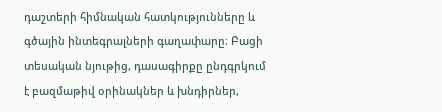դաշտերի հիմնական հատկությունները և գծային ինտեգրալների գաղափարը։ Բացի տեսական նյութից, դասագիրքը ընդգրկում է բազմաթիվ օրինակներ և խնդիրներ,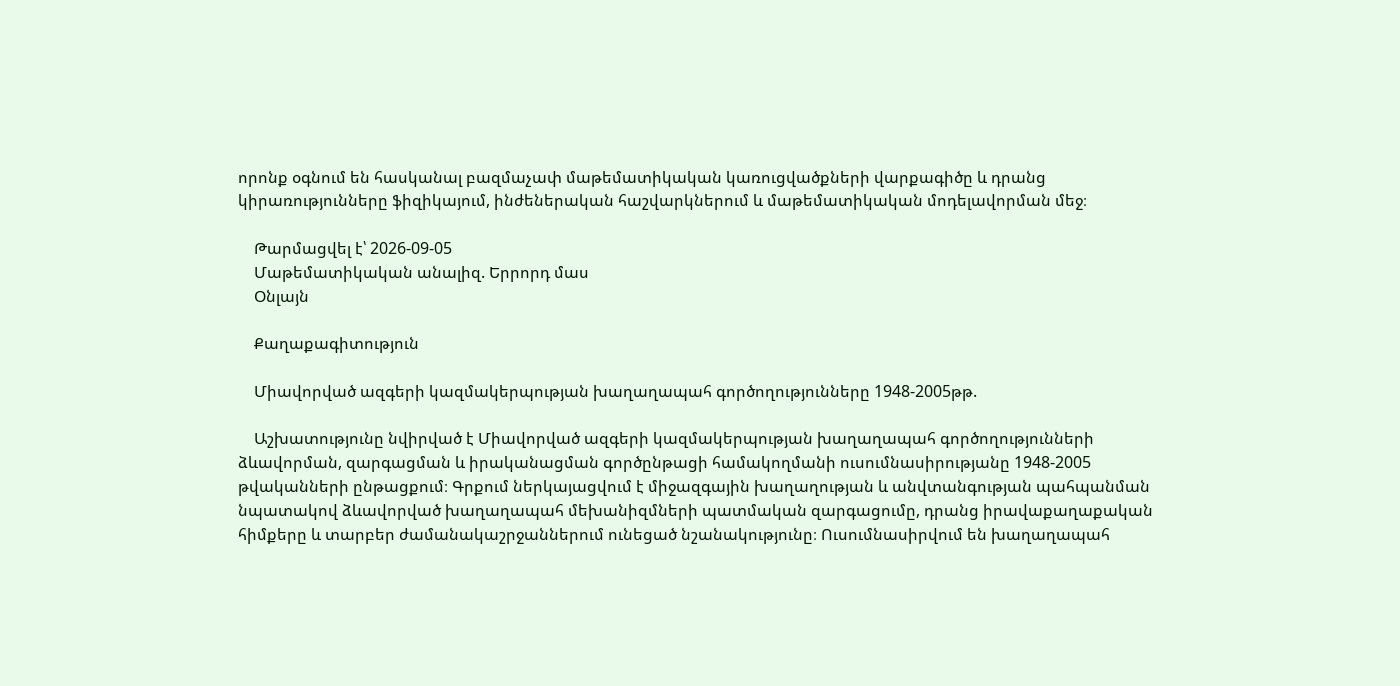որոնք օգնում են հասկանալ բազմաչափ մաթեմատիկական կառուցվածքների վարքագիծը և դրանց կիրառությունները ֆիզիկայում, ինժեներական հաշվարկներում և մաթեմատիկական մոդելավորման մեջ։

    Թարմացվել է՝ 2026-09-05
    Մաթեմատիկական անալիզ. Երրորդ մաս
    Օնլայն

    Քաղաքագիտություն

    Միավորված ազգերի կազմակերպության խաղաղապահ գործողությունները 1948-2005թթ.

    Աշխատությունը նվիրված է Միավորված ազգերի կազմակերպության խաղաղապահ գործողությունների ձևավորման, զարգացման և իրականացման գործընթացի համակողմանի ուսումնասիրությանը 1948-2005 թվականների ընթացքում։ Գրքում ներկայացվում է միջազգային խաղաղության և անվտանգության պահպանման նպատակով ձևավորված խաղաղապահ մեխանիզմների պատմական զարգացումը, դրանց իրավաքաղաքական հիմքերը և տարբեր ժամանակաշրջաններում ունեցած նշանակությունը։ Ուսումնասիրվում են խաղաղապահ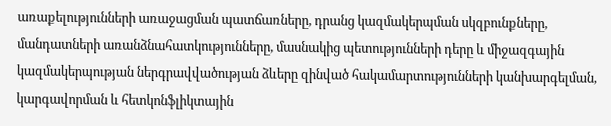առաքելությունների առաջացման պատճառները, դրանց կազմակերպման սկզբունքները, մանդատների առանձնահատկությունները, մասնակից պետությունների դերը և միջազգային կազմակերպության ներգրավվածության ձևերը զինված հակամարտությունների կանխարգելման, կարգավորման և հետկոնֆլիկտային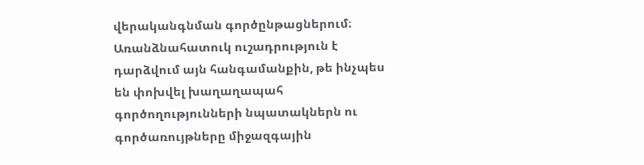վերականգնման գործընթացներում։ Առանձնահատուկ ուշադրություն է դարձվում այն հանգամանքին, թե ինչպես են փոխվել խաղաղապահ գործողությունների նպատակներն ու գործառույթները միջազգային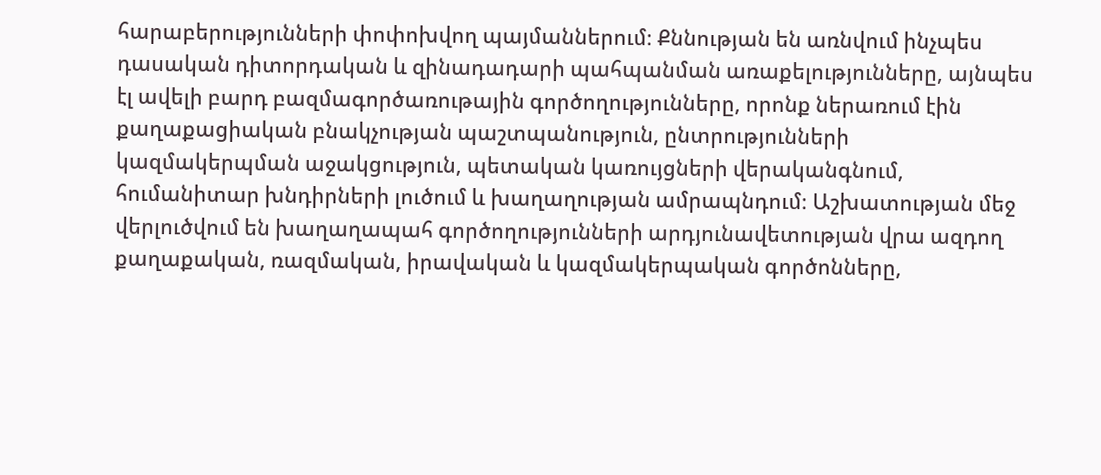հարաբերությունների փոփոխվող պայմաններում։ Քննության են առնվում ինչպես դասական դիտորդական և զինադադարի պահպանման առաքելությունները, այնպես էլ ավելի բարդ բազմագործառութային գործողությունները, որոնք ներառում էին քաղաքացիական բնակչության պաշտպանություն, ընտրությունների կազմակերպման աջակցություն, պետական կառույցների վերականգնում, հումանիտար խնդիրների լուծում և խաղաղության ամրապնդում։ Աշխատության մեջ վերլուծվում են խաղաղապահ գործողությունների արդյունավետության վրա ազդող քաղաքական, ռազմական, իրավական և կազմակերպական գործոնները,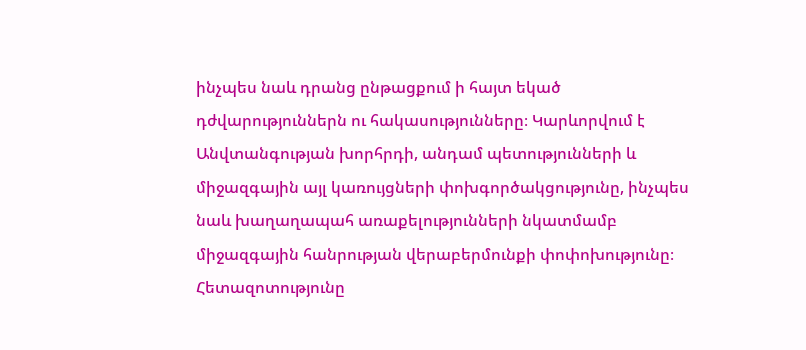ինչպես նաև դրանց ընթացքում ի հայտ եկած դժվարություններն ու հակասությունները։ Կարևորվում է Անվտանգության խորհրդի, անդամ պետությունների և միջազգային այլ կառույցների փոխգործակցությունը, ինչպես նաև խաղաղապահ առաքելությունների նկատմամբ միջազգային հանրության վերաբերմունքի փոփոխությունը։ Հետազոտությունը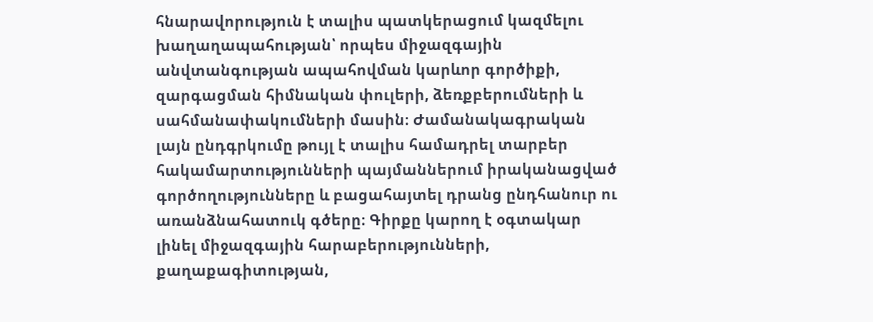հնարավորություն է տալիս պատկերացում կազմելու խաղաղապահության՝ որպես միջազգային անվտանգության ապահովման կարևոր գործիքի, զարգացման հիմնական փուլերի, ձեռքբերումների և սահմանափակումների մասին։ Ժամանակագրական լայն ընդգրկումը թույլ է տալիս համադրել տարբեր հակամարտությունների պայմաններում իրականացված գործողությունները և բացահայտել դրանց ընդհանուր ու առանձնահատուկ գծերը։ Գիրքը կարող է օգտակար լինել միջազգային հարաբերությունների, քաղաքագիտության,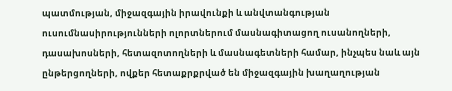պատմության, միջազգային իրավունքի և անվտանգության ուսումնասիրությունների ոլորտներում մասնագիտացող ուսանողների, դասախոսների, հետազոտողների և մասնագետների համար, ինչպես նաև այն ընթերցողների, ովքեր հետաքրքրված են միջազգային խաղաղության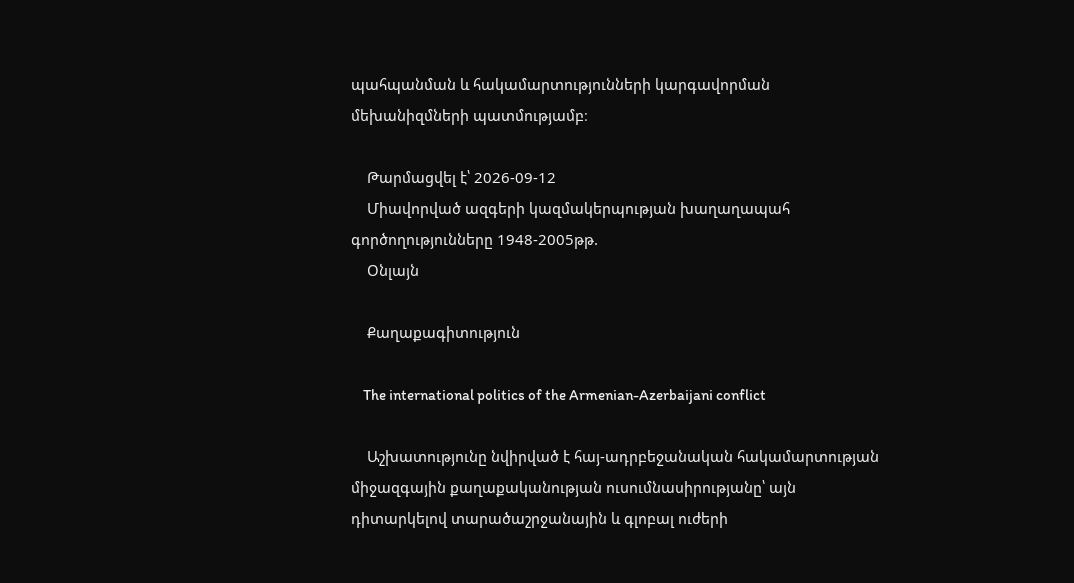պահպանման և հակամարտությունների կարգավորման մեխանիզմների պատմությամբ։

    Թարմացվել է՝ 2026-09-12
    Միավորված ազգերի կազմակերպության խաղաղապահ գործողությունները 1948-2005թթ.
    Օնլայն

    Քաղաքագիտություն

    The international politics of the Armenian-Azerbaijani conflict

    Աշխատությունը նվիրված է հայ-ադրբեջանական հակամարտության միջազգային քաղաքականության ուսումնասիրությանը՝ այն դիտարկելով տարածաշրջանային և գլոբալ ուժերի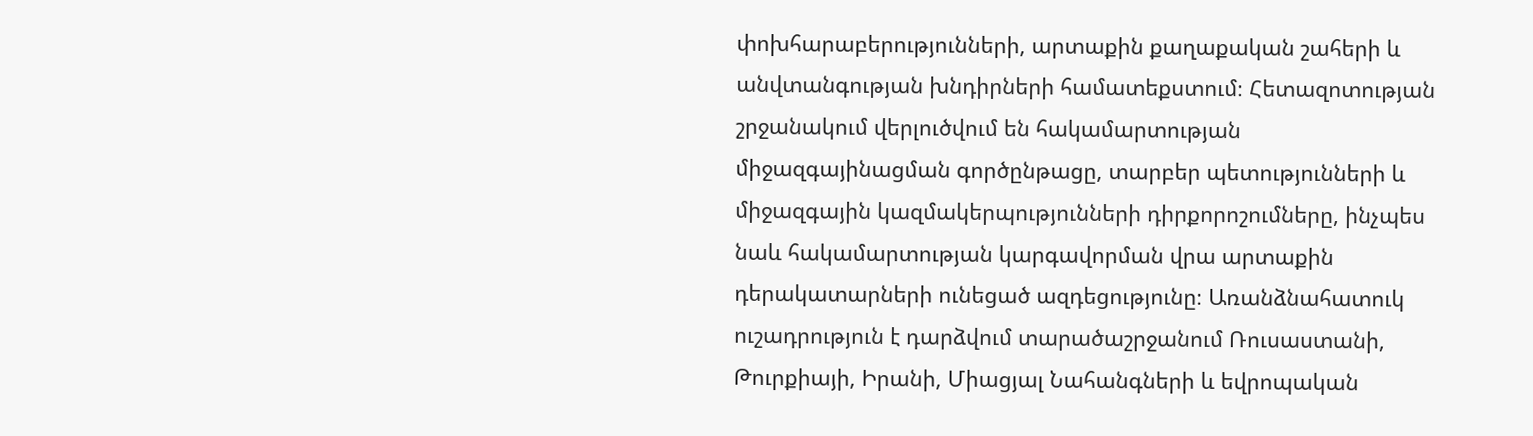փոխհարաբերությունների, արտաքին քաղաքական շահերի և անվտանգության խնդիրների համատեքստում։ Հետազոտության շրջանակում վերլուծվում են հակամարտության միջազգայինացման գործընթացը, տարբեր պետությունների և միջազգային կազմակերպությունների դիրքորոշումները, ինչպես նաև հակամարտության կարգավորման վրա արտաքին դերակատարների ունեցած ազդեցությունը։ Առանձնահատուկ ուշադրություն է դարձվում տարածաշրջանում Ռուսաստանի, Թուրքիայի, Իրանի, Միացյալ Նահանգների և եվրոպական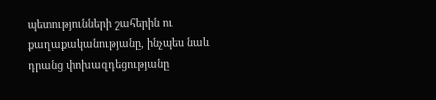պետությունների շահերին ու քաղաքականությանը, ինչպես նաև դրանց փոխազդեցությանը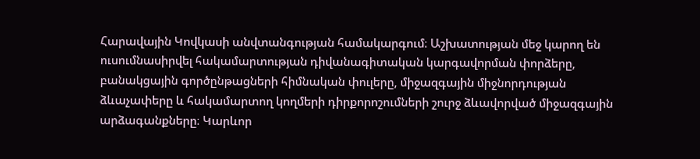Հարավային Կովկասի անվտանգության համակարգում։ Աշխատության մեջ կարող են ուսումնասիրվել հակամարտության դիվանագիտական կարգավորման փորձերը, բանակցային գործընթացների հիմնական փուլերը, միջազգային միջնորդության ձևաչափերը և հակամարտող կողմերի դիրքորոշումների շուրջ ձևավորված միջազգային արձագանքները։ Կարևոր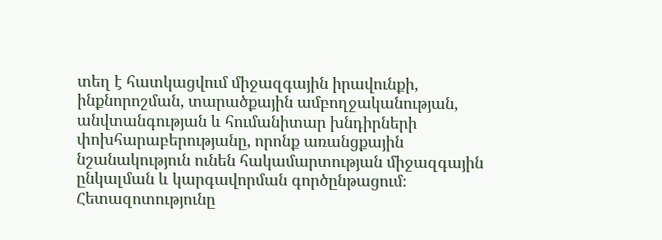տեղ է հատկացվում միջազգային իրավունքի, ինքնորոշման, տարածքային ամբողջականության, անվտանգության և հումանիտար խնդիրների փոխհարաբերությանը, որոնք առանցքային նշանակություն ունեն հակամարտության միջազգային ընկալման և կարգավորման գործընթացում։ Հետազոտությունը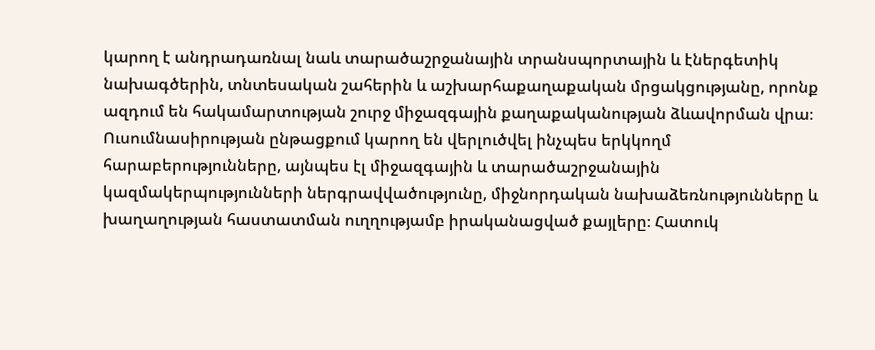կարող է անդրադառնալ նաև տարածաշրջանային տրանսպորտային և էներգետիկ նախագծերին, տնտեսական շահերին և աշխարհաքաղաքական մրցակցությանը, որոնք ազդում են հակամարտության շուրջ միջազգային քաղաքականության ձևավորման վրա։ Ուսումնասիրության ընթացքում կարող են վերլուծվել ինչպես երկկողմ հարաբերությունները, այնպես էլ միջազգային և տարածաշրջանային կազմակերպությունների ներգրավվածությունը, միջնորդական նախաձեռնությունները և խաղաղության հաստատման ուղղությամբ իրականացված քայլերը։ Հատուկ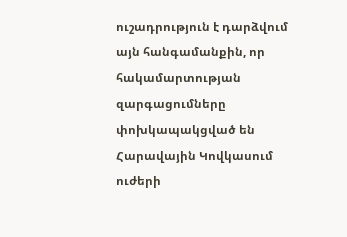ուշադրություն է դարձվում այն հանգամանքին, որ հակամարտության զարգացումները փոխկապակցված են Հարավային Կովկասում ուժերի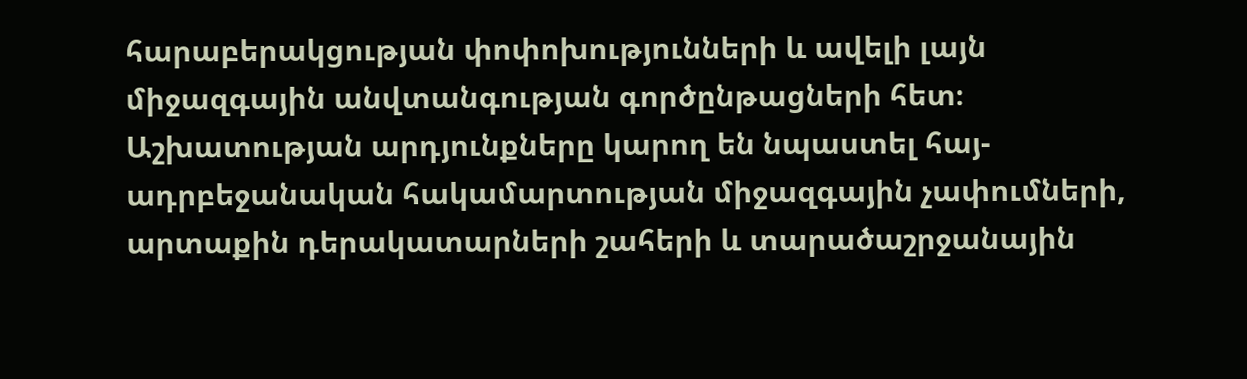հարաբերակցության փոփոխությունների և ավելի լայն միջազգային անվտանգության գործընթացների հետ։ Աշխատության արդյունքները կարող են նպաստել հայ-ադրբեջանական հակամարտության միջազգային չափումների, արտաքին դերակատարների շահերի և տարածաշրջանային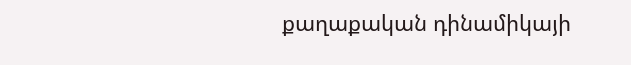քաղաքական դինամիկայի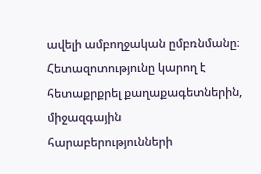ավելի ամբողջական ըմբռնմանը։ Հետազոտությունը կարող է հետաքրքրել քաղաքագետներին, միջազգային հարաբերությունների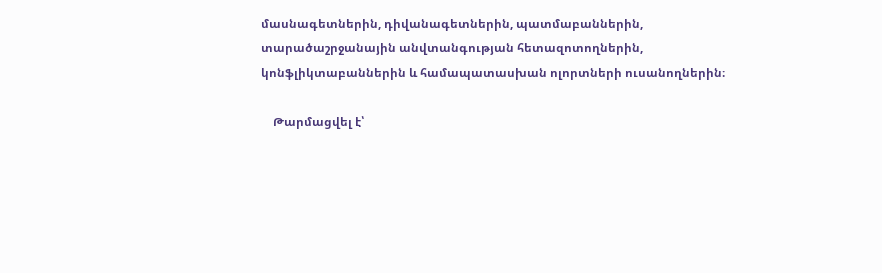մասնագետներին, դիվանագետներին, պատմաբաններին, տարածաշրջանային անվտանգության հետազոտողներին, կոնֆլիկտաբաններին և համապատասխան ոլորտների ուսանողներին։

    Թարմացվել է՝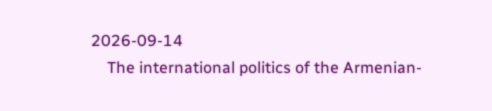2026-09-14
    The international politics of the Armenian-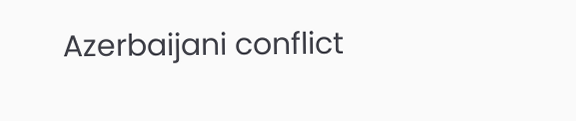Azerbaijani conflict